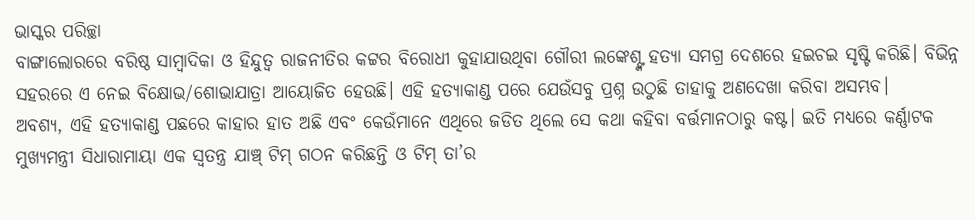ଭାସ୍କର ପରିଚ୍ଛା
ବାଙ୍ଗାଲୋରରେ ବରିଷ୍ଠ ସାମ୍ବାଦିକା ଓ ହିନ୍ଦୁତ୍ୱ ରାଜନୀତିର କଟ୍ଟର ବିରୋଧୀ କୁହାଯାଉଥିବା ଗୌରୀ ଲଙ୍କେଶ୍ଙ୍କ ହତ୍ୟା ସମଗ୍ର ଦେଶରେ ହଇଚଇ ସୃଷ୍ଟି କରିଛି। ବିଭିନ୍ନ ସହରରେ ଏ ନେଇ ବିକ୍ଷୋଭ/ଶୋଭାଯାତ୍ରା ଆୟୋଜିତ ହେଉଛି। ଏହି ହତ୍ୟାକାଣ୍ଡ ପରେ ଯେଉଁସବୁ ପ୍ରଶ୍ନ ଉଠୁଛି ତାହାକୁ ଅଣଦେଖା କରିବା ଅସମ୍ଭବ।
ଅବଶ୍ୟ, ଏହି ହତ୍ୟାକାଣ୍ଡ ପଛରେ କାହାର ହାତ ଅଛି ଏବଂ କେଉଁମାନେ ଏଥିରେ ଜଡିତ ଥିଲେ ସେ କଥା କହିବା ବର୍ତ୍ତମାନଠାରୁ କଷ୍ଟ। ଇତି ମଧ୍ୟରେ କର୍ଣ୍ଣାଟକ ମୁଖ୍ୟମନ୍ତ୍ରୀ ସିଧାରାମାୟା ଏକ ସ୍ୱତନ୍ତ୍ର ଯାଞ୍ଚ୍ ଟିମ୍ ଗଠନ କରିଛନ୍ତି ଓ ଟିମ୍ ତା’ର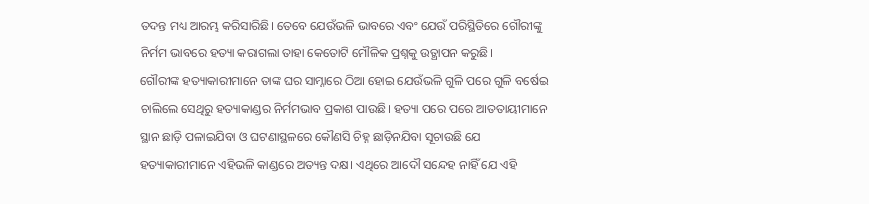ତଦନ୍ତ ମଧ୍ୟ ଆରମ୍ଭ କରିସାରିଛି। ତେବେ ଯେଉଁଭଳି ଭାବରେ ଏବଂ ଯେଉଁ ପରିସ୍ଥିତିରେ ଗୌରୀଙ୍କୁ ନିର୍ମମ ଭାବରେ ହତ୍ୟା କରାଗଲା ତାହା କେତୋଟି ମୌଳିକ ପ୍ରଶ୍ନକୁ ଉତ୍ଥାପନ କରୁଛି।
ଗୌରୀଙ୍କ ହତ୍ୟାକାରୀମାନେ ତାଙ୍କ ଘର ସାମ୍ନାରେ ଠିଆ ହୋଇ ଯେଉଁଭଳି ଗୁଳି ପରେ ଗୁଳି ବର୍ଷେଇ ଚାଲିଲେ ସେଥିରୁ ହତ୍ୟାକାଣ୍ଡର ନିର୍ମମଭାବ ପ୍ରକାଶ ପାଉଛି। ହତ୍ୟା ପରେ ପରେ ଆତତାୟୀମାନେ ସ୍ଥାନ ଛାଡ଼ି ପଳାଇଯିବା ଓ ଘଟଣାସ୍ଥଳରେ କୌଣସି ଚିହ୍ନ ଛାଡ଼ିନଯିବା ସୂଚାଉଛି ଯେ ହତ୍ୟାକାରୀମାନେ ଏହିଭଳି କାଣ୍ଡରେ ଅତ୍ୟନ୍ତ ଦକ୍ଷ। ଏଥିରେ ଆଦୌ ସନ୍ଦେହ ନାହିଁ ଯେ ଏହି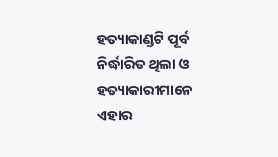ହତ୍ୟାକାଣ୍ଡଟି ପୂର୍ବ ନିର୍ଦ୍ଧାରିତ ଥିଲା ଓ ହତ୍ୟାକାରୀମାନେ ଏହାର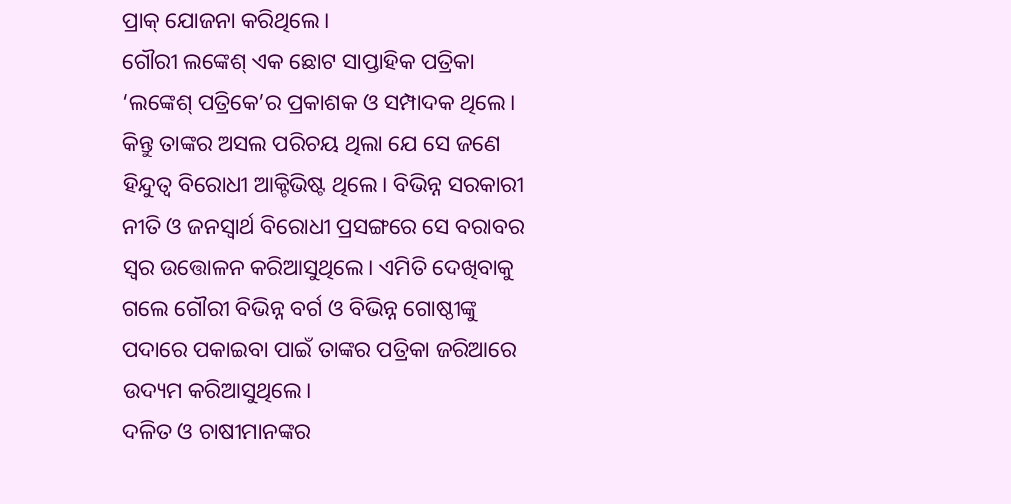ପ୍ରାକ୍ ଯୋଜନା କରିଥିଲେ।
ଗୌରୀ ଲଙ୍କେଶ୍ ଏକ ଛୋଟ ସାପ୍ତାହିକ ପତ୍ରିକା ‘ଲଙ୍କେଶ୍ ପତ୍ରିକେ’ର ପ୍ରକାଶକ ଓ ସମ୍ପାଦକ ଥିଲେ। କିନ୍ତୁ ତାଙ୍କର ଅସଲ ପରିଚୟ ଥିଲା ଯେ ସେ ଜଣେ ହିନ୍ଦୁତ୍ୱ ବିରୋଧୀ ଆକ୍ଟିଭିଷ୍ଟ ଥିଲେ। ବିଭିନ୍ନ ସରକାରୀ ନୀତି ଓ ଜନସ୍ୱାର୍ଥ ବିରୋଧୀ ପ୍ରସଙ୍ଗରେ ସେ ବରାବର ସ୍ୱର ଉତ୍ତୋଳନ କରିଆସୁଥିଲେ। ଏମିତି ଦେଖିବାକୁ ଗଲେ ଗୌରୀ ବିଭିନ୍ନ ବର୍ଗ ଓ ବିଭିନ୍ନ ଗୋଷ୍ଠୀଙ୍କୁ ପଦାରେ ପକାଇବା ପାଇଁ ତାଙ୍କର ପତ୍ରିକା ଜରିଆରେ ଉଦ୍ୟମ କରିଆସୁଥିଲେ।
ଦଳିତ ଓ ଚାଷୀମାନଙ୍କର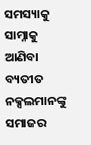ସମସ୍ୟାକୁ ସାମ୍ନାକୁ ଆଣିବା ବ୍ୟତୀତ ନକ୍ସଲମାନଙ୍କୁ ସମାଜର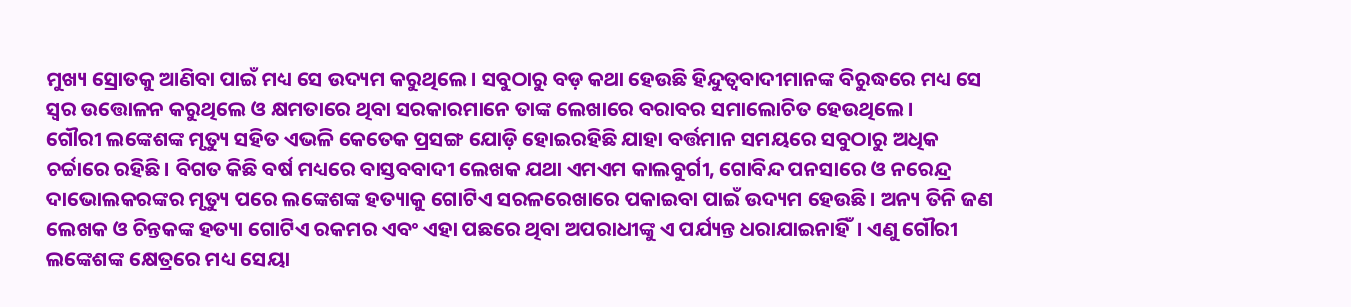ମୁଖ୍ୟ ସ୍ରୋତକୁ ଆଣିବା ପାଇଁ ମଧ୍ୟ ସେ ଉଦ୍ୟମ କରୁଥିଲେ। ସବୁଠାରୁ ବଡ଼ କଥା ହେଉଛି ହିନ୍ଦୁତ୍ୱବାଦୀମାନଙ୍କ ବିରୁଦ୍ଧରେ ମଧ୍ୟ ସେ ସ୍ୱର ଉତ୍ତୋଳନ କରୁଥିଲେ ଓ କ୍ଷମତାରେ ଥିବା ସରକାରମାନେ ତାଙ୍କ ଲେଖାରେ ବରାବର ସମାଲୋଚିତ ହେଉଥିଲେ।
ଗୌରୀ ଲଙ୍କେଶଙ୍କ ମୃତ୍ୟୁ ସହିତ ଏଭଳି କେତେକ ପ୍ରସଙ୍ଗ ଯୋଡ଼ି ହୋଇରହିଛି ଯାହା ବର୍ତ୍ତମାନ ସମୟରେ ସବୁଠାରୁ ଅଧିକ ଚର୍ଚ୍ଚାରେ ରହିଛି। ବିଗତ କିଛି ବର୍ଷ ମଧ୍ୟରେ ବାସ୍ତବବାଦୀ ଲେଖକ ଯଥା ଏମଏମ କାଲବୁର୍ଗୀ, ଗୋବିନ୍ଦ ପନସାରେ ଓ ନରେନ୍ଦ୍ର ଦାଭୋଲକରଙ୍କର ମୃତ୍ୟୁ ପରେ ଲଙ୍କେଶଙ୍କ ହତ୍ୟାକୁ ଗୋଟିଏ ସରଳରେଖାରେ ପକାଇବା ପାଇଁ ଉଦ୍ୟମ ହେଉଛି। ଅନ୍ୟ ତିନି ଜଣ ଲେଖକ ଓ ଚିନ୍ତକଙ୍କ ହତ୍ୟା ଗୋଟିଏ ରକମର ଏବଂ ଏହା ପଛରେ ଥିବା ଅପରାଧୀଙ୍କୁ ଏ ପର୍ଯ୍ୟନ୍ତ ଧରାଯାଇନାହିଁ। ଏଣୁ ଗୌରୀ ଲଙ୍କେଶଙ୍କ କ୍ଷେତ୍ରରେ ମଧ୍ୟ ସେୟା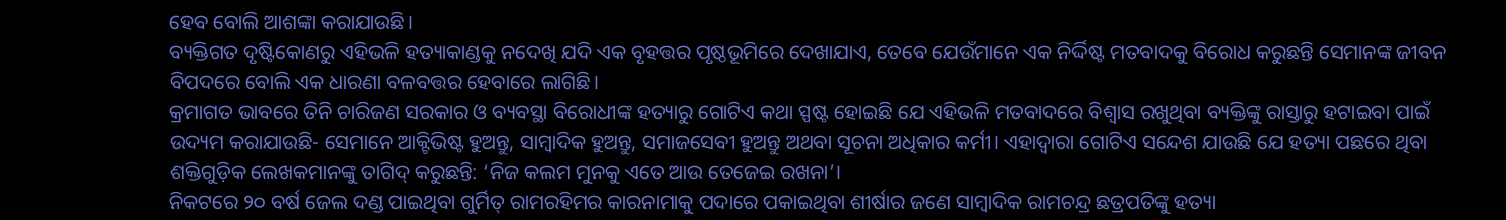ହେବ ବୋଲି ଆଶଙ୍କା କରାଯାଉଛି।
ବ୍ୟକ୍ତିଗତ ଦୃଷ୍ଟିକୋଣରୁ ଏହିଭଳି ହତ୍ୟାକାଣ୍ଡକୁ ନଦେଖି ଯଦି ଏକ ବୃହତ୍ତର ପୃଷ୍ଠଭୂମିରେ ଦେଖାଯାଏ, ତେବେ ଯେଉଁମାନେ ଏକ ନିର୍ଦ୍ଦିଷ୍ଟ ମତବାଦକୁ ବିରୋଧ କରୁଛନ୍ତି ସେମାନଙ୍କ ଜୀବନ ବିପଦରେ ବୋଲି ଏକ ଧାରଣା ବଳବତ୍ତର ହେବାରେ ଲାଗିଛି।
କ୍ରମାଗତ ଭାବରେ ତିନି ଚାରିଜଣ ସରକାର ଓ ବ୍ୟବସ୍ଥା ବିରୋଧୀଙ୍କ ହତ୍ୟାରୁ ଗୋଟିଏ କଥା ସ୍ପଷ୍ଟ ହୋଇଛି ଯେ ଏହିଭଳି ମତବାଦରେ ବିଶ୍ୱାସ ରଖୁଥିବା ବ୍ୟକ୍ତିଙ୍କୁ ରାସ୍ତାରୁ ହଟାଇବା ପାଇଁ ଉଦ୍ୟମ କରାଯାଉଛି- ସେମାନେ ଆକ୍ଟିଭିଷ୍ଟ ହୁଅନ୍ତୁ, ସାମ୍ବାଦିକ ହୁଅନ୍ତୁ, ସମାଜସେବୀ ହୁଅନ୍ତୁ ଅଥବା ସୂଚନା ଅଧିକାର କର୍ମୀ। ଏହାଦ୍ୱାରା ଗୋଟିଏ ସନ୍ଦେଶ ଯାଉଛି ଯେ ହତ୍ୟା ପଛରେ ଥିବା ଶକ୍ତିଗୁଡ଼ିକ ଲେଖକମାନଙ୍କୁ ତାଗିଦ୍ କରୁଛନ୍ତି: ‘ନିଜ କଲମ ମୁନକୁ ଏତେ ଆଉ ତେଜେଇ ରଖନା’।
ନିକଟରେ ୨୦ ବର୍ଷ ଜେଲ ଦଣ୍ଡ ପାଇଥିବା ଗୁର୍ମିତ୍ ରାମରହିମର କାରନାମାକୁ ପଦାରେ ପକାଇଥିବା ଶୀର୍ଷାର ଜଣେ ସାମ୍ବାଦିକ ରାମଚନ୍ଦ୍ର ଛତ୍ରପତିଙ୍କୁ ହତ୍ୟା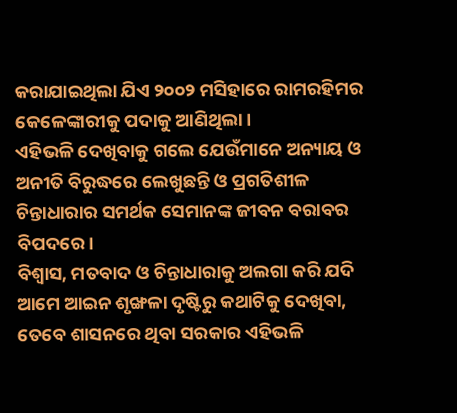କରାଯାଇଥିଲା ଯିଏ ୨୦୦୨ ମସିହାରେ ରାମରହିମର କେଳେଙ୍କାରୀକୁ ପଦାକୁ ଆଣିଥିଲା।
ଏହିଭଳି ଦେଖିବାକୁ ଗଲେ ଯେଉଁମାନେ ଅନ୍ୟାୟ ଓ ଅନୀତି ବିରୁଦ୍ଧରେ ଲେଖୁଛନ୍ତି ଓ ପ୍ରଗତିଶୀଳ ଚିନ୍ତାଧାରାର ସମର୍ଥକ ସେମାନଙ୍କ ଜୀବନ ବରାବର ବିପଦରେ।
ବିଶ୍ୱାସ, ମତବାଦ ଓ ଚିନ୍ତାଧାରାକୁ ଅଲଗା କରି ଯଦି ଆମେ ଆଇନ ଶୃଙ୍ଖଳା ଦୃଷ୍ଟିରୁ କଥାଟିକୁ ଦେଖିବା, ତେବେ ଶାସନରେ ଥିବା ସରକାର ଏହିଭଳି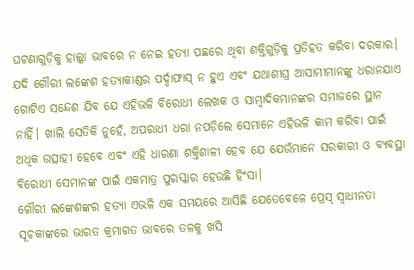ଘଟଣାଗୁଡ଼ିକୁ ହାଲ୍କା ଭାବରେ ନ ନେଇ ହତ୍ୟା ପଛରେ ଥିବା ଶକ୍ତିଗୁଡ଼ିକୁ ପ୍ରତିହତ କରିବା ଦରକାର।
ଯଦି ଗୌରୀ ଲଙ୍କେଶ ହତ୍ୟାକାଣ୍ଡର ପର୍ଦ୍ଦାଫାସ୍ ନ ହୁଏ ଏବଂ ଯଥାଶୀଘ୍ର ଆସାମୀମାନଙ୍କୁ ଧରାନଯାଏ ଗୋଟିଏ ସନ୍ଦେଶ ଯିବ ଯେ ଏହିଭଳି ବିରୋଧୀ ଲେଖକ ଓ ସାମ୍ବାଦିକମାନଙ୍କର ସମାଜରେ ସ୍ଥାନ ନାହିଁ। ଖାଲି ସେତିକି ନୁହେଁ, ଅପରାଧୀ ଧରା ନପଡ଼ିଲେ ସେମାନେ ଏହିଭଳି କାମ କରିବା ପାଇଁ ଅଧିକ ଉତ୍ସାହୀ ହେବେ ଏବଂ ଏହି ଧାରଣା ଶକ୍ତିଶାଳୀ ହେବ ଯେ ଯେଉଁମାନେ ସରକାରୀ ଓ ବ୍ୟବସ୍ଥା ବିରୋଧୀ ସେମାନଙ୍କ ପାଇଁ ଏକମାତ୍ର ପୁରସ୍କାର ହେଉଛି ହିଂସା।
ଗୌରୀ ଲଙ୍କେଶଙ୍କର ହତ୍ୟା ଏଭଳି ଏକ ସମୟରେ ଆସିଛି ଯେତେବେଳେ ପ୍ରେସ୍ ସ୍ୱାଧୀନତା ସୂଚକାଙ୍କରେ ଭାରତ କ୍ରମାଗତ ଭାବରେ ତଳକୁ ଖସି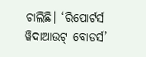ଚାଲିଛି। ‘ରିପୋର୍ଟର୍ସ ୱିଦାଆଉଟ୍ ବୋଡର୍ସ’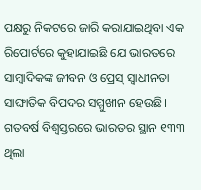ପକ୍ଷରୁ ନିକଟରେ ଜାରି କରାଯାଇଥିବା ଏକ ରିପୋର୍ଟରେ କୁହାଯାଇଛି ଯେ ଭାରତରେ ସାମ୍ବାଦିକଙ୍କ ଜୀବନ ଓ ପ୍ରେସ୍ ସ୍ୱାଧୀନତା ସାଙ୍ଘାତିକ ବିପଦର ସମ୍ମୁଖୀନ ହେଉଛି। ଗତବର୍ଷ ବିଶ୍ୱସ୍ତରରେ ଭାରତର ସ୍ଥାନ ୧୩୩ ଥିଲା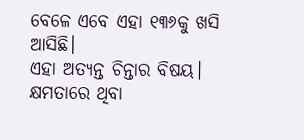ବେଳେ ଏବେ ଏହା ୧୩୬କୁ ଖସି ଆସିଛି।
ଏହା ଅତ୍ୟନ୍ତ ଚିନ୍ତାର ବିଷୟ। କ୍ଷମତାରେ ଥିବା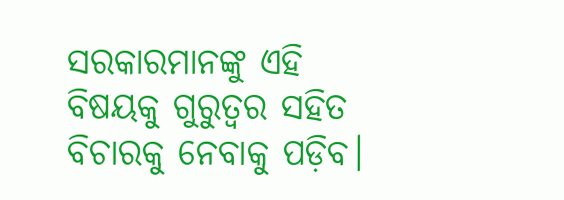ସରକାରମାନଙ୍କୁ ଏହି ବିଷୟକୁ ଗୁରୁତ୍ୱର ସହିତ ବିଚାରକୁ ନେବାକୁ ପଡ଼ିବ।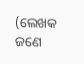(ଲେଖକ ଜଣେ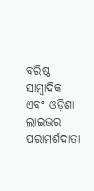ବରିଷ୍ଠ ସାମ୍ବାଦିକ ଏବଂ ଓଡ଼ିଶା ଲାଇଭର ପରାମର୍ଶଦାତା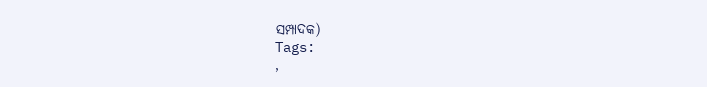ସମ୍ପାଦକ)
Tags:
,